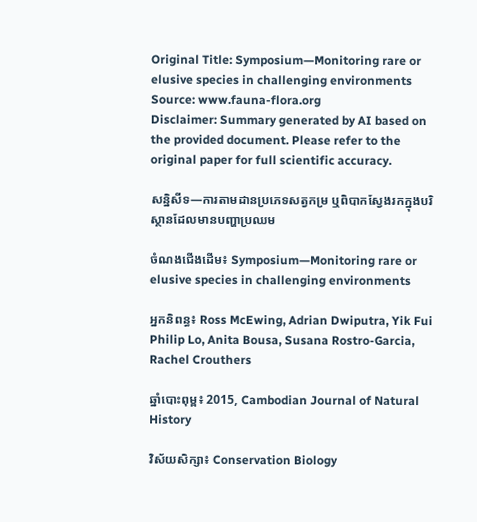Original Title: Symposium—Monitoring rare or elusive species in challenging environments
Source: www.fauna-flora.org
Disclaimer: Summary generated by AI based on the provided document. Please refer to the original paper for full scientific accuracy.

សន្និសីទ—ការតាមដានប្រភេទសត្វកម្រ ឬពិបាកស្វែងរកក្នុងបរិស្ថានដែលមានបញ្ហាប្រឈម

ចំណងជើងដើម៖ Symposium—Monitoring rare or elusive species in challenging environments

អ្នកនិពន្ធ៖ Ross McEwing, Adrian Dwiputra, Yik Fui Philip Lo, Anita Bousa, Susana Rostro-Garcia, Rachel Crouthers

ឆ្នាំបោះពុម្ព៖ 2015, Cambodian Journal of Natural History

វិស័យសិក្សា៖ Conservation Biology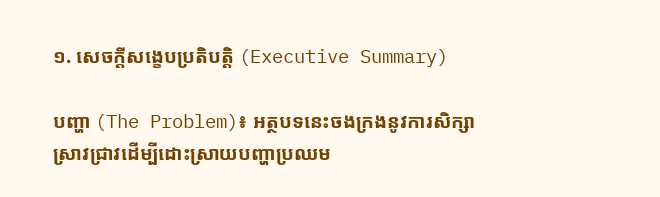១. សេចក្តីសង្ខេបប្រតិបត្តិ (Executive Summary)

បញ្ហា (The Problem)៖ អត្ថបទនេះចងក្រងនូវការសិក្សាស្រាវជ្រាវដើម្បីដោះស្រាយបញ្ហាប្រឈម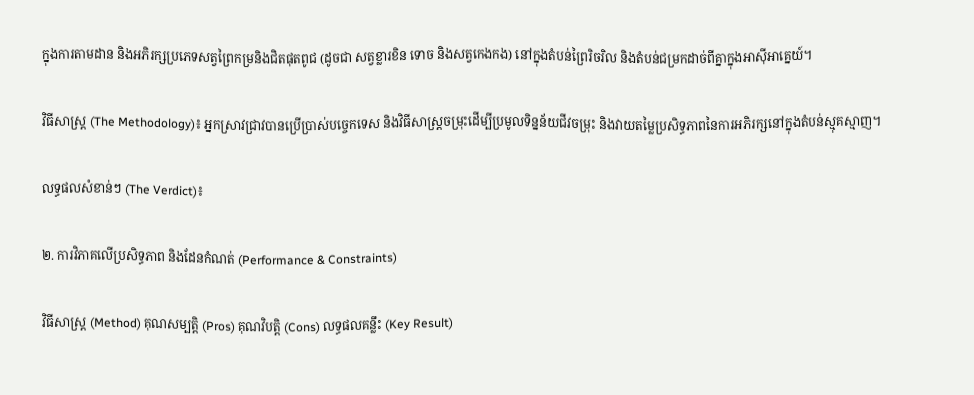ក្នុងការតាមដាន និងអភិរក្សប្រភេទសត្វព្រៃកម្រនិងជិតផុតពូជ (ដូចជា សត្វខ្លារខិន ទោច និងសត្វកេងកង) នៅក្នុងតំបន់ព្រៃរិចរិល និងតំបន់ជម្រកដាច់ពីគ្នាក្នុងអាស៊ីអាគ្នេយ៍។

វិធីសាស្ត្រ (The Methodology)៖ អ្នកស្រាវជ្រាវបានប្រើប្រាស់បច្ចេកទេស និងវិធីសាស្ត្រចម្រុះដើម្បីប្រមូលទិន្នន័យជីវចម្រុះ និងវាយតម្លៃប្រសិទ្ធភាពនៃការអភិរក្សនៅក្នុងតំបន់ស្មុគស្មាញ។

លទ្ធផលសំខាន់ៗ (The Verdict)៖

២. ការវិភាគលើប្រសិទ្ធភាព និងដែនកំណត់ (Performance & Constraints)

វិធីសាស្ត្រ (Method) គុណសម្បត្តិ (Pros) គុណវិបត្តិ (Cons) លទ្ធផលគន្លឹះ (Key Result)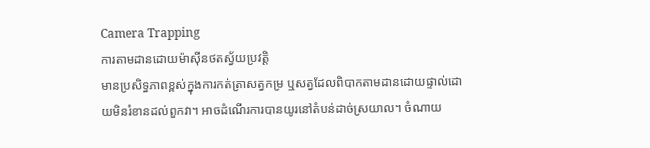Camera Trapping
ការតាមដានដោយម៉ាស៊ីនថតស្វ័យប្រវត្តិ
មានប្រសិទ្ធភាពខ្ពស់ក្នុងការកត់ត្រាសត្វកម្រ ឬសត្វដែលពិបាកតាមដានដោយផ្ទាល់ដោយមិនរំខានដល់ពួកវា។ អាចដំណើរការបានយូរនៅតំបន់ដាច់ស្រយាល។ ចំណាយ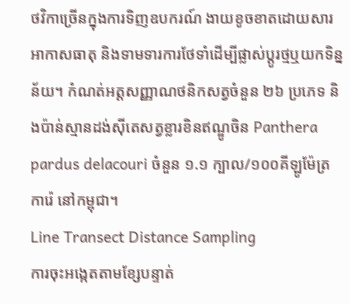ថវិកាច្រើនក្នុងការទិញឧបករណ៍ ងាយខូចខាតដោយសារអាកាសធាតុ និងទាមទារការថែទាំដើម្បីផ្លាស់ប្តូរថ្មឬយកទិន្នន័យ។ កំណត់អត្តសញ្ញាណថនិកសត្វចំនួន ២៦ ប្រភេទ និងប៉ាន់ស្មានដង់ស៊ីតេសត្វខ្លារខិនឥណ្ឌូចិន Panthera pardus delacouri ចំនួន ១.១ ក្បាល/១០០គីឡូម៉ែត្រការ៉េ នៅកម្ពុជា។
Line Transect Distance Sampling
ការចុះអង្កេតតាមខ្សែបន្ទាត់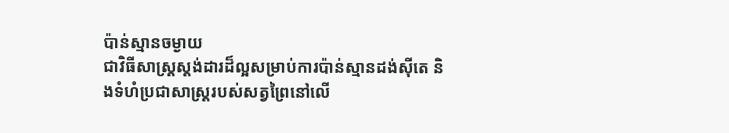ប៉ាន់ស្មានចម្ងាយ
ជាវិធីសាស្ត្រស្តង់ដារដ៏ល្អសម្រាប់ការប៉ាន់ស្មានដង់ស៊ីតេ និងទំហំប្រជាសាស្ត្ររបស់សត្វព្រៃនៅលើ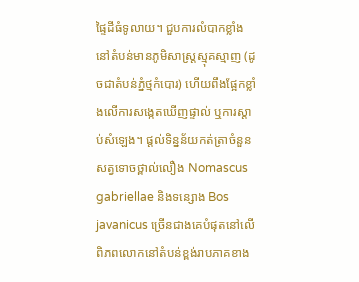ផ្ទៃដីធំទូលាយ។ ជួបការលំបាកខ្លាំងនៅតំបន់មានភូមិសាស្ត្រស្មុគស្មាញ (ដូចជាតំបន់ភ្នំថ្មកំបោរ) ហើយពឹងផ្អែកខ្លាំងលើការសង្កេតឃើញផ្ទាល់ ឬការស្តាប់សំឡេង។ ផ្តល់ទិន្នន័យកត់ត្រាចំនួនសត្វទោចថ្ពាល់លឿង Nomascus gabriellae និងទន្សោង Bos javanicus ច្រើនជាងគេបំផុតនៅលើពិភពលោកនៅតំបន់ខ្ពង់រាបភាគខាង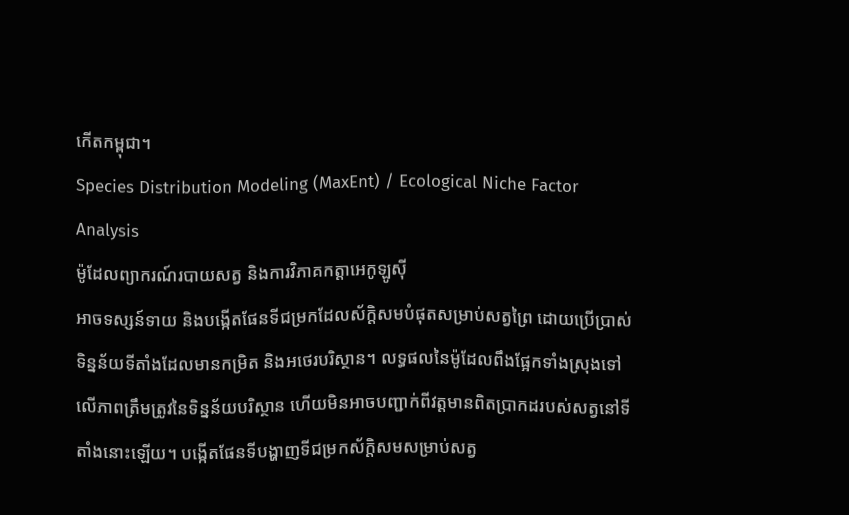កើតកម្ពុជា។
Species Distribution Modeling (MaxEnt) / Ecological Niche Factor Analysis
ម៉ូដែលព្យាករណ៍របាយសត្វ និងការវិភាគកត្តាអេកូឡូស៊ី
អាចទស្សន៍ទាយ និងបង្កើតផែនទីជម្រកដែលស័ក្តិសមបំផុតសម្រាប់សត្វព្រៃ ដោយប្រើប្រាស់ទិន្នន័យទីតាំងដែលមានកម្រិត និងអថេរបរិស្ថាន។ លទ្ធផលនៃម៉ូដែលពឹងផ្អែកទាំងស្រុងទៅលើភាពត្រឹមត្រូវនៃទិន្នន័យបរិស្ថាន ហើយមិនអាចបញ្ជាក់ពីវត្តមានពិតប្រាកដរបស់សត្វនៅទីតាំងនោះឡើយ។ បង្កើតផែនទីបង្ហាញទីជម្រកស័ក្តិសមសម្រាប់សត្វ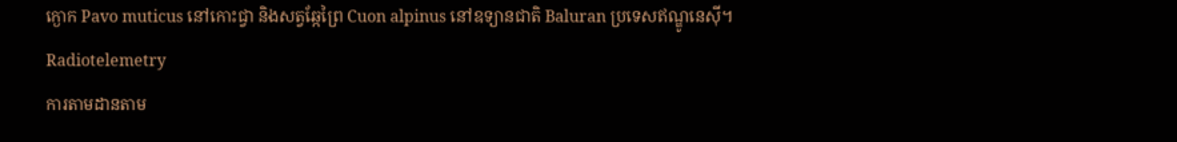ក្ងោក Pavo muticus នៅកោះជ្វា និងសត្វឆ្កែព្រៃ Cuon alpinus នៅឧទ្យានជាតិ Baluran ប្រទេសឥណ្ឌូនេស៊ី។
Radiotelemetry
ការតាមដានតាម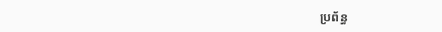ប្រព័ន្ធ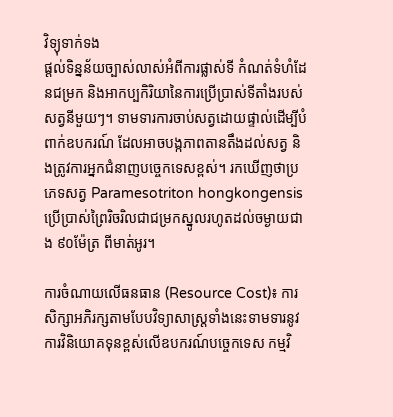វិទ្យុទាក់ទង
ផ្តល់ទិន្នន័យច្បាស់លាស់អំពីការផ្លាស់ទី កំណត់ទំហំដែនជម្រក និងអាកប្បកិរិយានៃការប្រើប្រាស់ទីតាំងរបស់សត្វនីមួយៗ។ ទាមទារការចាប់សត្វដោយផ្ទាល់ដើម្បីបំពាក់ឧបករណ៍ ដែលអាចបង្កភាពតានតឹងដល់សត្វ និងត្រូវការអ្នកជំនាញបច្ចេកទេសខ្ពស់។ រកឃើញថាប្រភេទសត្វ Paramesotriton hongkongensis ប្រើប្រាស់ព្រៃរិចរិលជាជម្រកស្នូលរហូតដល់ចម្ងាយជាង ៩០ម៉ែត្រ ពីមាត់អូរ។

ការចំណាយលើធនធាន (Resource Cost)៖ ការសិក្សាអភិរក្សតាមបែបវិទ្យាសាស្ត្រទាំងនេះទាមទារនូវការវិនិយោគទុនខ្ពស់លើឧបករណ៍បច្ចេកទេស កម្មវិ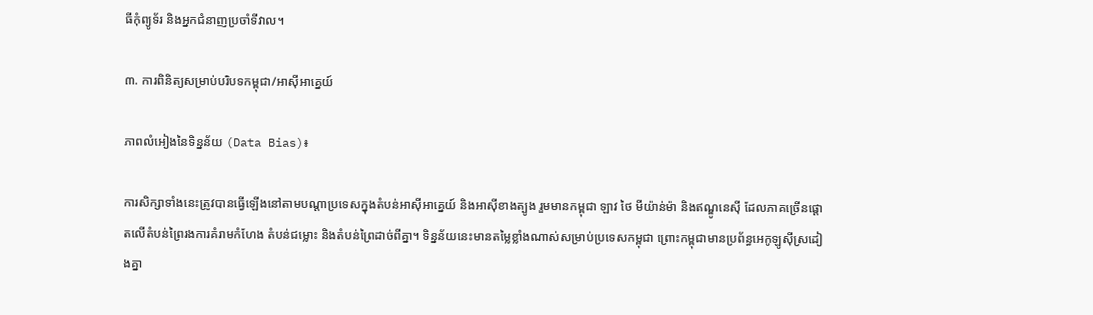ធីកុំព្យូទ័រ និងអ្នកជំនាញប្រចាំទីវាល។

៣. ការពិនិត្យសម្រាប់បរិបទកម្ពុជា/អាស៊ីអាគ្នេយ៍

ភាពលំអៀងនៃទិន្នន័យ (Data Bias)៖

ការសិក្សាទាំងនេះត្រូវបានធ្វើឡើងនៅតាមបណ្តាប្រទេសក្នុងតំបន់អាស៊ីអាគ្នេយ៍ និងអាស៊ីខាងត្បូង រួមមានកម្ពុជា ឡាវ ថៃ មីយ៉ាន់ម៉ា និងឥណ្ឌូនេស៊ី ដែលភាគច្រើនផ្តោតលើតំបន់ព្រៃរងការគំរាមកំហែង តំបន់ជម្លោះ និងតំបន់ព្រៃដាច់ពីគ្នា។ ទិន្នន័យនេះមានតម្លៃខ្លាំងណាស់សម្រាប់ប្រទេសកម្ពុជា ព្រោះកម្ពុជាមានប្រព័ន្ធអេកូឡូស៊ីស្រដៀងគ្នា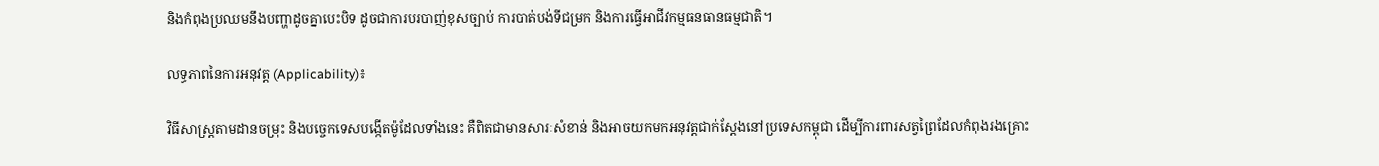និងកំពុងប្រឈមនឹងបញ្ហាដូចគ្នាបេះបិទ ដូចជាការបរបាញ់ខុសច្បាប់ ការបាត់បង់ទីជម្រក និងការធ្វើអាជីវកម្មធនធានធម្មជាតិ។

លទ្ធភាពនៃការអនុវត្ត (Applicability)៖

វិធីសាស្ត្រតាមដានចម្រុះ និងបច្ចេកទេសបង្កើតម៉ូដែលទាំងនេះ គឺពិតជាមានសារៈសំខាន់ និងអាចយកមកអនុវត្តជាក់ស្តែងនៅប្រទេសកម្ពុជា ដើម្បីការពារសត្វព្រៃដែលកំពុងរងគ្រោះ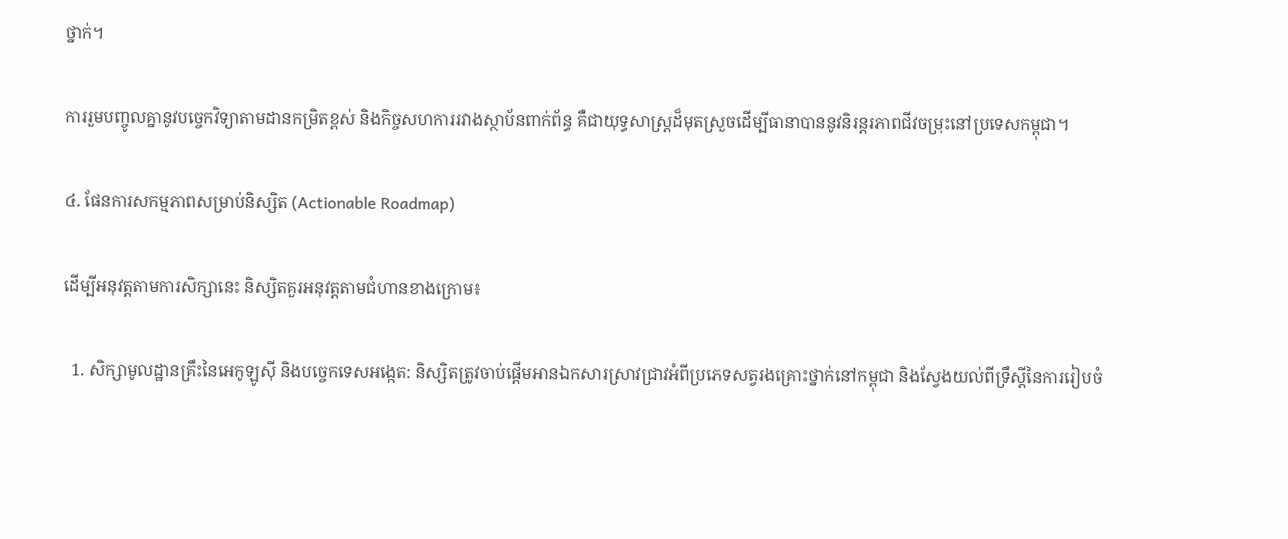ថ្នាក់។

ការរួមបញ្ចូលគ្នានូវបច្ចេកវិទ្យាតាមដានកម្រិតខ្ពស់ និងកិច្ចសហការរវាងស្ថាប័នពាក់ព័ន្ធ គឺជាយុទ្ធសាស្ត្រដ៏មុតស្រួចដើម្បីធានាបាននូវនិរន្តរភាពជីវចម្រុះនៅប្រទេសកម្ពុជា។

៤. ផែនការសកម្មភាពសម្រាប់និស្សិត (Actionable Roadmap)

ដើម្បីអនុវត្តតាមការសិក្សានេះ និស្សិតគួរអនុវត្តតាមជំហានខាងក្រោម៖

  1. សិក្សាមូលដ្ឋានគ្រឹះនៃអេកូឡូស៊ី និងបច្ចេកទេសអង្កេត: និស្សិតត្រូវចាប់ផ្តើមអានឯកសារស្រាវជ្រាវអំពីប្រភេទសត្វរងគ្រោះថ្នាក់នៅកម្ពុជា និងស្វែងយល់ពីទ្រឹស្តីនៃការរៀបចំ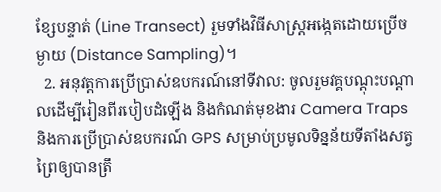ខ្សែបន្ទាត់ (Line Transect) រួមទាំងវិធីសាស្ត្រអង្កេតដោយប្រើចម្ងាយ (Distance Sampling)។
  2. អនុវត្តការប្រើប្រាស់ឧបករណ៍នៅទីវាល: ចូលរួមវគ្គបណ្តុះបណ្តាលដើម្បីរៀនពីរបៀបដំឡើង និងកំណត់មុខងារ Camera Traps និងការប្រើប្រាស់ឧបករណ៍ GPS សម្រាប់ប្រមូលទិន្នន័យទីតាំងសត្វព្រៃឲ្យបានត្រឹ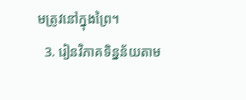មត្រូវនៅក្នុងព្រៃ។
  3. រៀនវិភាគទិន្នន័យតាម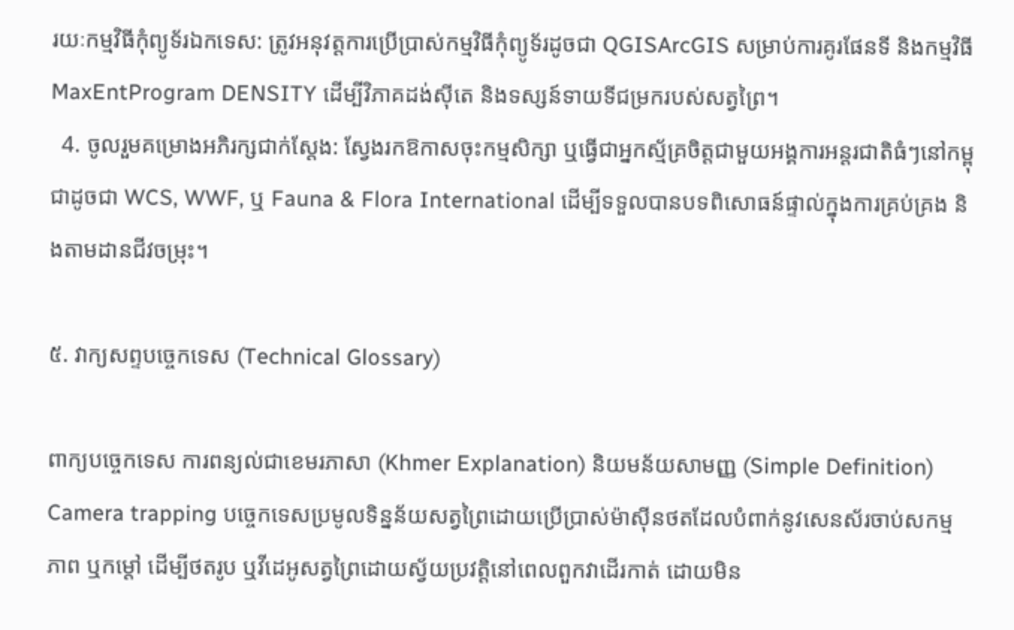រយៈកម្មវិធីកុំព្យូទ័រឯកទេស: ត្រូវអនុវត្តការប្រើប្រាស់កម្មវិធីកុំព្យូទ័រដូចជា QGISArcGIS សម្រាប់ការគូរផែនទី និងកម្មវិធី MaxEntProgram DENSITY ដើម្បីវិភាគដង់ស៊ីតេ និងទស្សន៍ទាយទីជម្រករបស់សត្វព្រៃ។
  4. ចូលរួមគម្រោងអភិរក្សជាក់ស្តែង: ស្វែងរកឱកាសចុះកម្មសិក្សា ឬធ្វើជាអ្នកស្ម័គ្រចិត្តជាមួយអង្គការអន្តរជាតិធំៗនៅកម្ពុជាដូចជា WCS, WWF, ឬ Fauna & Flora International ដើម្បីទទួលបានបទពិសោធន៍ផ្ទាល់ក្នុងការគ្រប់គ្រង និងតាមដានជីវចម្រុះ។

៥. វាក្យសព្ទបច្ចេកទេស (Technical Glossary)

ពាក្យបច្ចេកទេស ការពន្យល់ជាខេមរភាសា (Khmer Explanation) និយមន័យសាមញ្ញ (Simple Definition)
Camera trapping បច្ចេកទេសប្រមូលទិន្នន័យសត្វព្រៃដោយប្រើប្រាស់ម៉ាស៊ីនថតដែលបំពាក់នូវសេនស័រចាប់សកម្មភាព ឬកម្តៅ ដើម្បីថតរូប ឬវីដេអូសត្វព្រៃដោយស្វ័យប្រវត្តិនៅពេលពួកវាដើរកាត់ ដោយមិន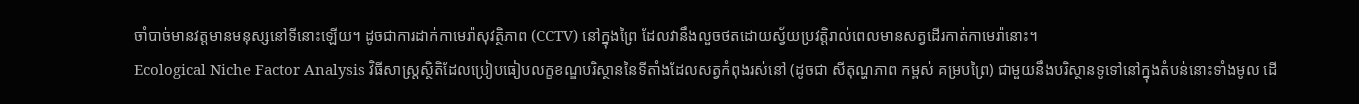ចាំបាច់មានវត្តមានមនុស្សនៅទីនោះឡើយ។ ដូចជាការដាក់កាមេរ៉ាសុវត្ថិភាព (CCTV) នៅក្នុងព្រៃ ដែលវានឹងលួចថតដោយស្វ័យប្រវត្តិរាល់ពេលមានសត្វដើរកាត់កាមេរ៉ានោះ។
Ecological Niche Factor Analysis វិធីសាស្ត្រស្ថិតិដែលប្រៀបធៀបលក្ខខណ្ឌបរិស្ថាននៃទីតាំងដែលសត្វកំពុងរស់នៅ (ដូចជា សីតុណ្ហភាព កម្ពស់ គម្របព្រៃ) ជាមួយនឹងបរិស្ថានទូទៅនៅក្នុងតំបន់នោះទាំងមូល ដើ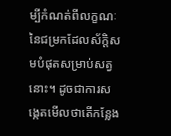ម្បីកំណត់ពីលក្ខណៈនៃជម្រកដែលស័ក្តិសមបំផុតសម្រាប់សត្វនោះ។ ដូចជាការសង្កេតមើលថាតើកន្លែង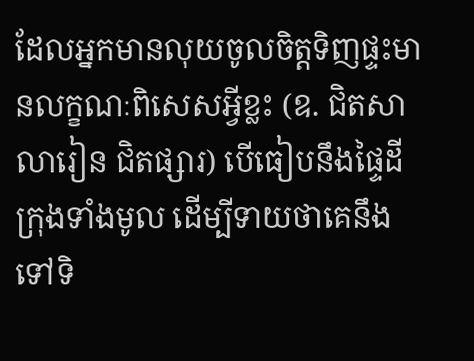ដែលអ្នកមានលុយចូលចិត្តទិញផ្ទះមានលក្ខណៈពិសេសអ្វីខ្លះ (ឧ. ជិតសាលារៀន ជិតផ្សារ) បើធៀបនឹងផ្ទៃដីក្រុងទាំងមូល ដើម្បីទាយថាគេនឹងទៅទិ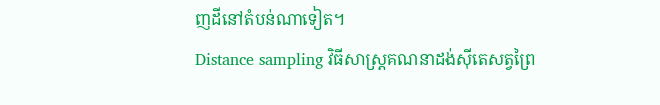ញដីនៅតំបន់ណាទៀត។
Distance sampling វិធីសាស្ត្រគណនាដង់ស៊ីតេសត្វព្រៃ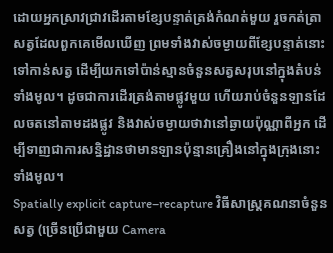ដោយអ្នកស្រាវជ្រាវដើរតាមខ្សែបន្ទាត់ត្រង់កំណត់មួយ រួចកត់ត្រាសត្វដែលពួកគេមើលឃើញ ព្រមទាំងវាស់ចម្ងាយពីខ្សែបន្ទាត់នោះទៅកាន់សត្វ ដើម្បីយកទៅប៉ាន់ស្មានចំនួនសត្វសរុបនៅក្នុងតំបន់ទាំងមូល។ ដូចជាការដើរត្រង់តាមផ្លូវមួយ ហើយរាប់ចំនួនឡានដែលចតនៅតាមដងផ្លូវ និងវាស់ចម្ងាយថាវានៅឆ្ងាយប៉ុណ្ណាពីអ្នក ដើម្បីទាញជាការសន្និដ្ឋានថាមានឡានប៉ុន្មានគ្រឿងនៅក្នុងក្រុងនោះទាំងមូល។
Spatially explicit capture–recapture វិធីសាស្ត្រគណនាចំនួនសត្វ (ច្រើនប្រើជាមួយ Camera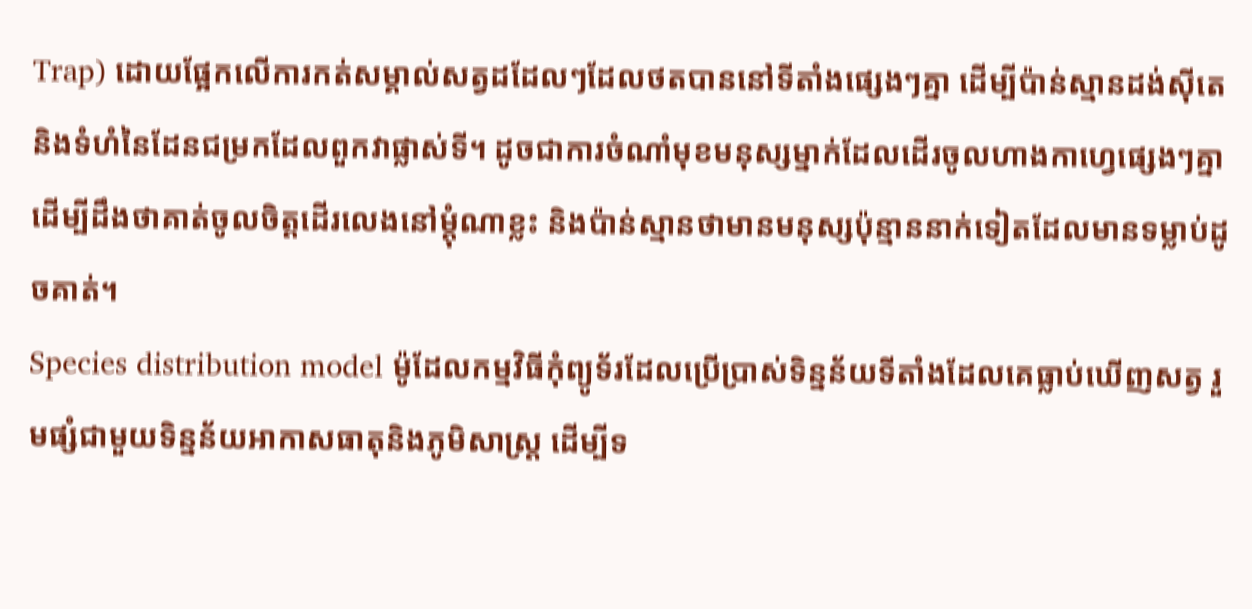Trap) ដោយផ្អែកលើការកត់សម្គាល់សត្វដដែលៗដែលថតបាននៅទីតាំងផ្សេងៗគ្នា ដើម្បីប៉ាន់ស្មានដង់ស៊ីតេ និងទំហំនៃដែនជម្រកដែលពួកវាផ្លាស់ទី។ ដូចជាការចំណាំមុខមនុស្សម្នាក់ដែលដើរចូលហាងកាហ្វេផ្សេងៗគ្នា ដើម្បីដឹងថាគាត់ចូលចិត្តដើរលេងនៅម្ដុំណាខ្លះ និងប៉ាន់ស្មានថាមានមនុស្សប៉ុន្មាននាក់ទៀតដែលមានទម្លាប់ដូចគាត់។
Species distribution model ម៉ូដែលកម្មវិធីកុំព្យូទ័រដែលប្រើប្រាស់ទិន្នន័យទីតាំងដែលគេធ្លាប់ឃើញសត្វ រួមផ្សំជាមួយទិន្នន័យអាកាសធាតុនិងភូមិសាស្ត្រ ដើម្បីទ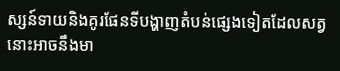ស្សន៍ទាយនិងគូរផែនទីបង្ហាញតំបន់ផ្សេងទៀតដែលសត្វនោះអាចនឹងមា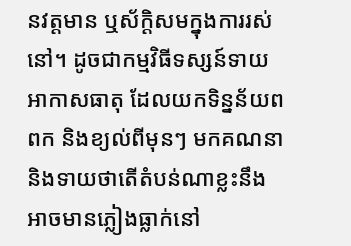នវត្តមាន ឬស័ក្តិសមក្នុងការរស់នៅ។ ដូចជាកម្មវិធីទស្សន៍ទាយអាកាសធាតុ ដែលយកទិន្នន័យពពក និងខ្យល់ពីមុនៗ មកគណនា និងទាយថាតើតំបន់ណាខ្លះនឹងអាចមានភ្លៀងធ្លាក់នៅ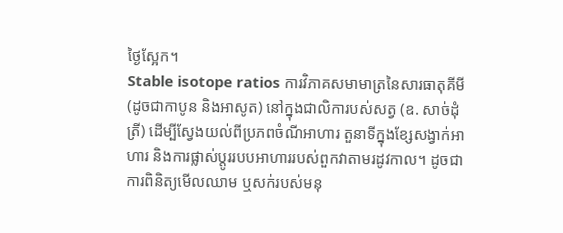ថ្ងៃស្អែក។
Stable isotope ratios ការវិភាគសមាមាត្រនៃសារធាតុគីមី (ដូចជាកាបូន និងអាសូត) នៅក្នុងជាលិការបស់សត្វ (ឧ. សាច់ដុំត្រី) ដើម្បីស្វែងយល់ពីប្រភពចំណីអាហារ តួនាទីក្នុងខ្សែសង្វាក់អាហារ និងការផ្លាស់ប្តូររបបអាហាររបស់ពួកវាតាមរដូវកាល។ ដូចជាការពិនិត្យមើលឈាម ឬសក់របស់មនុ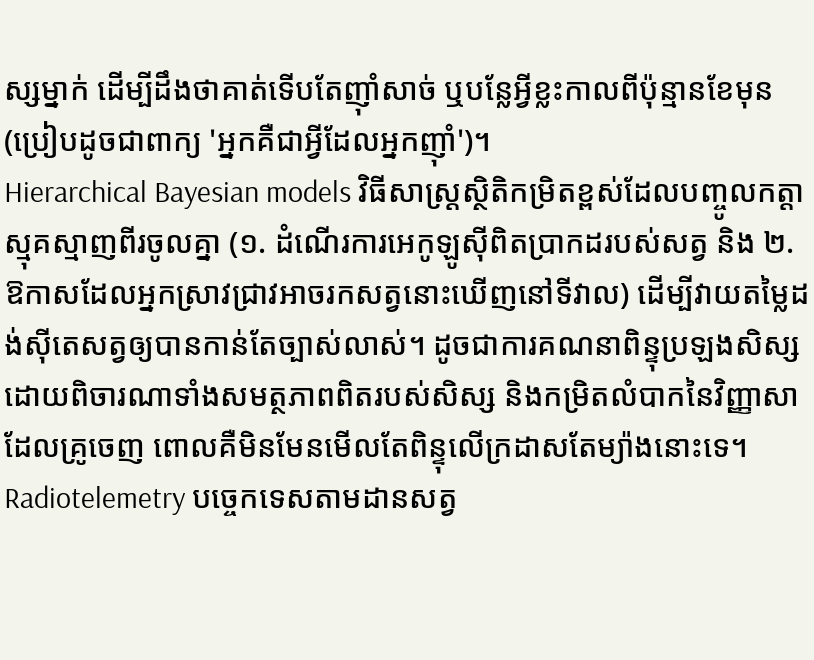ស្សម្នាក់ ដើម្បីដឹងថាគាត់ទើបតែញ៉ាំសាច់ ឬបន្លែអ្វីខ្លះកាលពីប៉ុន្មានខែមុន (ប្រៀបដូចជាពាក្យ 'អ្នកគឺជាអ្វីដែលអ្នកញ៉ាំ')។
Hierarchical Bayesian models វិធីសាស្ត្រស្ថិតិកម្រិតខ្ពស់ដែលបញ្ចូលកត្តាស្មុគស្មាញពីរចូលគ្នា (១. ដំណើរការអេកូឡូស៊ីពិតប្រាកដរបស់សត្វ និង ២. ឱកាសដែលអ្នកស្រាវជ្រាវអាចរកសត្វនោះឃើញនៅទីវាល) ដើម្បីវាយតម្លៃដង់ស៊ីតេសត្វឲ្យបានកាន់តែច្បាស់លាស់។ ដូចជាការគណនាពិន្ទុប្រឡងសិស្ស ដោយពិចារណាទាំងសមត្ថភាពពិតរបស់សិស្ស និងកម្រិតលំបាកនៃវិញ្ញាសាដែលគ្រូចេញ ពោលគឺមិនមែនមើលតែពិន្ទុលើក្រដាសតែម្យ៉ាងនោះទេ។
Radiotelemetry បច្ចេកទេសតាមដានសត្វ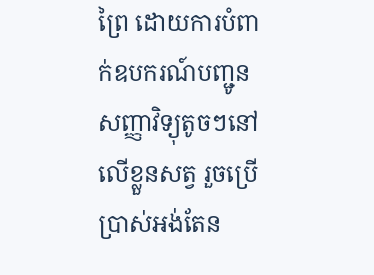ព្រៃ ដោយការបំពាក់ឧបករណ៍បញ្ជូនសញ្ញាវិទ្យុតូចៗនៅលើខ្លួនសត្វ រួចប្រើប្រាស់អង់តែន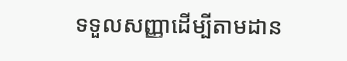ទទួលសញ្ញាដើម្បីតាមដាន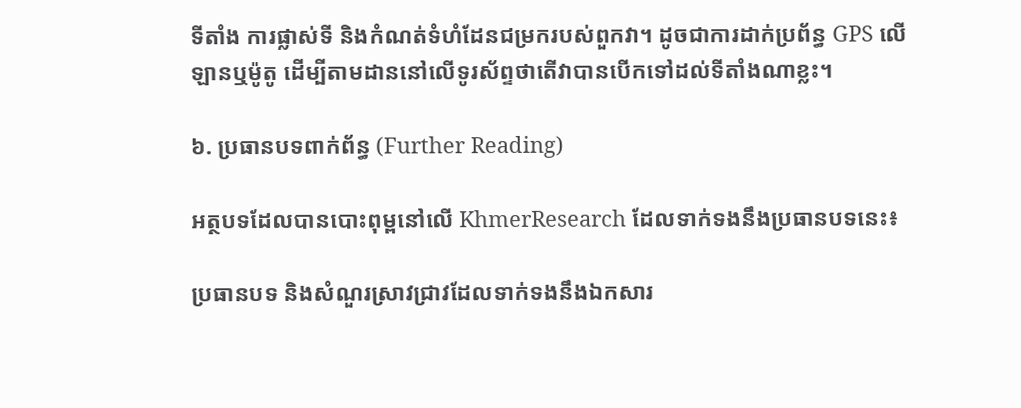ទីតាំង ការផ្លាស់ទី និងកំណត់ទំហំដែនជម្រករបស់ពួកវា។ ដូចជាការដាក់ប្រព័ន្ធ GPS លើឡានឬម៉ូតូ ដើម្បីតាមដាននៅលើទូរស័ព្ទថាតើវាបានបើកទៅដល់ទីតាំងណាខ្លះ។

៦. ប្រធានបទពាក់ព័ន្ធ (Further Reading)

អត្ថបទដែលបានបោះពុម្ពនៅលើ KhmerResearch ដែលទាក់ទងនឹងប្រធានបទនេះ៖

ប្រធានបទ និងសំណួរស្រាវជ្រាវដែលទាក់ទងនឹងឯកសារ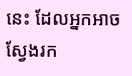នេះ ដែលអ្នកអាចស្វែងរក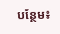បន្ថែម៖